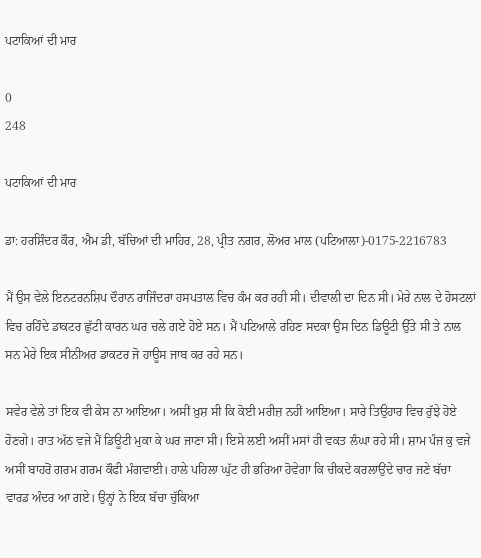ਪਟਾਕਿਆਂ ਦੀ ਮਾਰ

0
248

ਪਟਾਕਿਆਂ ਦੀ ਮਾਰ

ਡਾ: ਹਰਸ਼ਿੰਦਰ ਕੌਰ, ਐਮ ਡੀ, ਬੱਚਿਆਂ ਦੀ ਮਾਹਿਰ, 28, ਪ੍ਰੀਤ ਨਗਰ, ਲੋਅਰ ਮਾਲ (ਪਟਿਆਲਾ)-0175-2216783

ਮੈਂ ਉਸ ਵੇਲੇ ਇਨਟਰਨਸ਼ਿਪ ਦੌਰਾਨ ਰਾਜਿੰਦਰਾ ਹਸਪਤਾਲ ਵਿਚ ਕੰਮ ਕਰ ਰਹੀ ਸੀ। ਦੀਵਾਲੀ ਦਾ ਦਿਨ ਸੀ। ਮੇਰੇ ਨਾਲ ਦੇ ਹੋਸਟਲਾਂ ਵਿਚ ਰਹਿੰਦੇ ਡਾਕਟਰ ਛੁੱਟੀ ਕਾਰਨ ਘਰ ਚਲੇ ਗਏ ਹੋਏ ਸਨ। ਮੈਂ ਪਟਿਆਲੇ ਰਹਿਣ ਸਦਕਾ ਉਸ ਦਿਨ ਡਿਊਟੀ ਉੱਤੇ ਸੀ ਤੇ ਨਾਲ ਸਨ ਮੇਰੇ ਇਕ ਸੀਨੀਅਰ ਡਾਕਟਰ ਜੋ ਹਾਊਸ ਜਾਬ ਕਰ ਰਹੇ ਸਨ।

ਸਵੇਰ ਵੇਲੇ ਤਾਂ ਇਕ ਵੀ ਕੇਸ ਨਾ ਆਇਆ। ਅਸੀਂ ਖ਼ੁਸ਼ ਸੀ ਕਿ ਕੋਈ ਮਰੀਜ਼ ਨਹੀਂ ਆਇਆ। ਸਾਰੇ ਤਿਉਹਾਰ ਵਿਚ ਰੁੱਝੇ ਹੋਏ ਹੋਣਗੇ। ਰਾਤ ਅੱਠ ਵਜੇ ਮੈਂ ਡਿਊਟੀ ਮੁਕਾ ਕੇ ਘਰ ਜਾਣਾ ਸੀ। ਇਸੇ ਲਈ ਅਸੀਂ ਮਸਾਂ ਹੀ ਵਕਤ ਲੰਘਾ ਰਹੇ ਸੀ। ਸ਼ਾਮ ਪੰਜ ਕੁ ਵਜੇ ਅਸੀਂ ਬਾਹਰੋਂ ਗਰਮ ਗਰਮ ਕੌਫੀ ਮੰਗਵਾਈ। ਹਾਲੇ ਪਹਿਲਾ ਘੁੱਟ ਹੀ ਭਰਿਆ ਹੋਵੇਗਾ ਕਿ ਚੀਕਦੇ ਕਰਲਾਉਂਦੇ ਚਾਰ ਜਣੇ ਬੱਚਾ ਵਾਰਡ ਅੰਦਰ ਆ ਗਏ। ਉਨ੍ਹਾਂ ਨੇ ਇਕ ਬੱਚਾ ਚੁੱਕਿਆ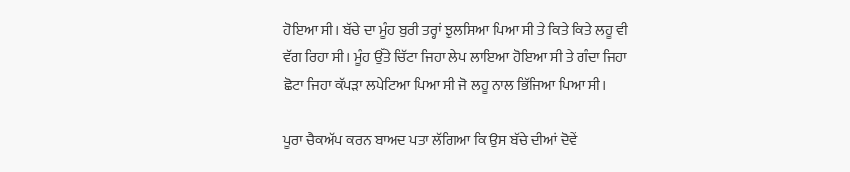ਹੋਇਆ ਸੀ। ਬੱਚੇ ਦਾ ਮੂੰਹ ਬੁਰੀ ਤਰ੍ਹਾਂ ਝੁਲਸਿਆ ਪਿਆ ਸੀ ਤੇ ਕਿਤੇ ਕਿਤੇ ਲਹੂ ਵੀ ਵੱਗ ਰਿਹਾ ਸੀ। ਮੂੰਹ ਉੱਤੇ ਚਿੱਟਾ ਜਿਹਾ ਲੇਪ ਲਾਇਆ ਹੋਇਆ ਸੀ ਤੇ ਗੰਦਾ ਜਿਹਾ ਛੋਟਾ ਜਿਹਾ ਕੱਪੜਾ ਲਪੇਟਿਆ ਪਿਆ ਸੀ ਜੋ ਲਹੂ ਨਾਲ ਭਿੱਜਿਆ ਪਿਆ ਸੀ।

ਪੂਰਾ ਚੈਕਅੱਪ ਕਰਨ ਬਾਅਦ ਪਤਾ ਲੱਗਿਆ ਕਿ ਉਸ ਬੱਚੇ ਦੀਆਂ ਦੋਵੇਂ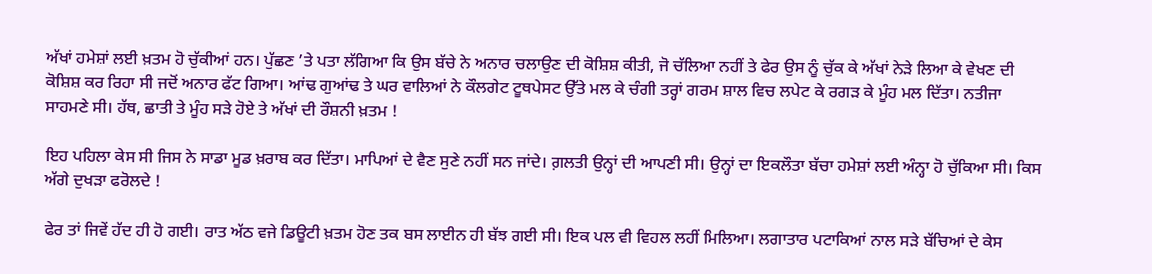ਅੱਖਾਂ ਹਮੇਸ਼ਾਂ ਲਈ ਖ਼ਤਮ ਹੋ ਚੁੱਕੀਆਂ ਹਨ। ਪੁੱਛਣ ’ਤੇ ਪਤਾ ਲੱਗਿਆ ਕਿ ਉਸ ਬੱਚੇ ਨੇ ਅਨਾਰ ਚਲਾਉਣ ਦੀ ਕੋਸ਼ਿਸ਼ ਕੀਤੀ, ਜੋ ਚੱਲਿਆ ਨਹੀਂ ਤੇ ਫੇਰ ਉਸ ਨੂੰ ਚੁੱਕ ਕੇ ਅੱਖਾਂ ਨੇੜੇ ਲਿਆ ਕੇ ਵੇਖਣ ਦੀ ਕੋਸ਼ਿਸ਼ ਕਰ ਰਿਹਾ ਸੀ ਜਦੋਂ ਅਨਾਰ ਫੱਟ ਗਿਆ। ਆਂਢ ਗੁਆਂਢ ਤੇ ਘਰ ਵਾਲਿਆਂ ਨੇ ਕੌਲਗੇਟ ਟੂਥਪੇਸਟ ਉੱਤੇ ਮਲ ਕੇ ਚੰਗੀ ਤਰ੍ਹਾਂ ਗਰਮ ਸ਼ਾਲ ਵਿਚ ਲਪੇਟ ਕੇ ਰਗੜ ਕੇ ਮੂੰਹ ਮਲ ਦਿੱਤਾ। ਨਤੀਜਾ ਸਾਹਮਣੇ ਸੀ। ਹੱਥ, ਛਾਤੀ ਤੇ ਮੂੰਹ ਸੜੇ ਹੋਏ ਤੇ ਅੱਖਾਂ ਦੀ ਰੌਸ਼ਨੀ ਖ਼ਤਮ !

ਇਹ ਪਹਿਲਾ ਕੇਸ ਸੀ ਜਿਸ ਨੇ ਸਾਡਾ ਮੂਡ ਖ਼ਰਾਬ ਕਰ ਦਿੱਤਾ। ਮਾਪਿਆਂ ਦੇ ਵੈਣ ਸੁਣੇ ਨਹੀਂ ਸਨ ਜਾਂਦੇ। ਗ਼ਲਤੀ ਉਨ੍ਹਾਂ ਦੀ ਆਪਣੀ ਸੀ। ਉਨ੍ਹਾਂ ਦਾ ਇਕਲੌਤਾ ਬੱਚਾ ਹਮੇਸ਼ਾਂ ਲਈ ਅੰਨ੍ਹਾ ਹੋ ਚੁੱਕਿਆ ਸੀ। ਕਿਸ ਅੱਗੇ ਦੁਖੜਾ ਫਰੋਲਦੇ !

ਫੇਰ ਤਾਂ ਜਿਵੇਂ ਹੱਦ ਹੀ ਹੋ ਗਈ। ਰਾਤ ਅੱਠ ਵਜੇ ਡਿਊਟੀ ਖ਼ਤਮ ਹੋਣ ਤਕ ਬਸ ਲਾਈਨ ਹੀ ਬੱਝ ਗਈ ਸੀ। ਇਕ ਪਲ ਵੀ ਵਿਹਲ ਲਹੀਂ ਮਿਲਿਆ। ਲਗਾਤਾਰ ਪਟਾਕਿਆਂ ਨਾਲ ਸੜੇ ਬੱਚਿਆਂ ਦੇ ਕੇਸ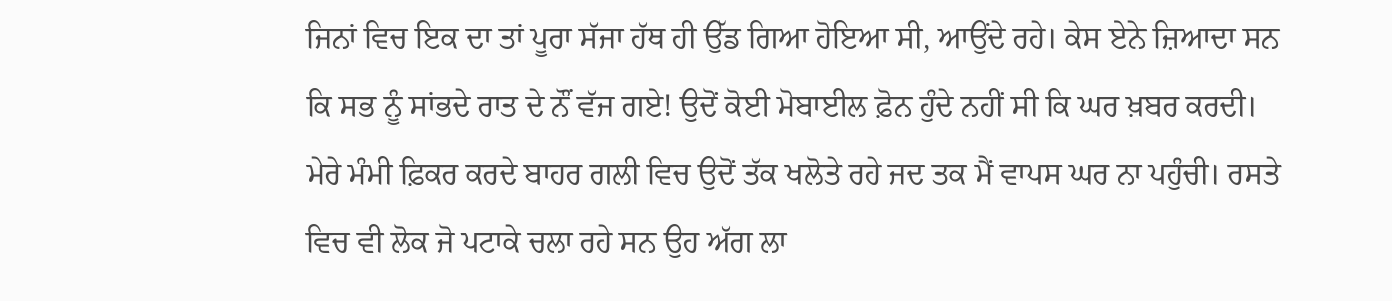ਜਿਨਾਂ ਵਿਚ ਇਕ ਦਾ ਤਾਂ ਪੂਰਾ ਸੱਜਾ ਹੱਥ ਹੀ ਉੱਡ ਗਿਆ ਹੋਇਆ ਸੀ, ਆਉਂਦੇ ਰਹੇ। ਕੇਸ ਏਨੇ ਜ਼ਿਆਦਾ ਸਨ ਕਿ ਸਭ ਨੂੰ ਸਾਂਭਦੇ ਰਾਤ ਦੇ ਨੌਂ ਵੱਜ ਗਏ! ਉਦੋਂ ਕੋਈ ਮੋਬਾਈਲ ਫ਼ੋਨ ਹੁੰਦੇ ਨਹੀਂ ਸੀ ਕਿ ਘਰ ਖ਼ਬਰ ਕਰਦੀ। ਮੇਰੇ ਮੰਮੀ ਫ਼ਿਕਰ ਕਰਦੇ ਬਾਹਰ ਗਲੀ ਵਿਚ ਉਦੋਂ ਤੱਕ ਖਲੋਤੇ ਰਹੇ ਜਦ ਤਕ ਮੈਂ ਵਾਪਸ ਘਰ ਨਾ ਪਹੁੰਚੀ। ਰਸਤੇ ਵਿਚ ਵੀ ਲੋਕ ਜੋ ਪਟਾਕੇ ਚਲਾ ਰਹੇ ਸਨ ਉਹ ਅੱਗ ਲਾ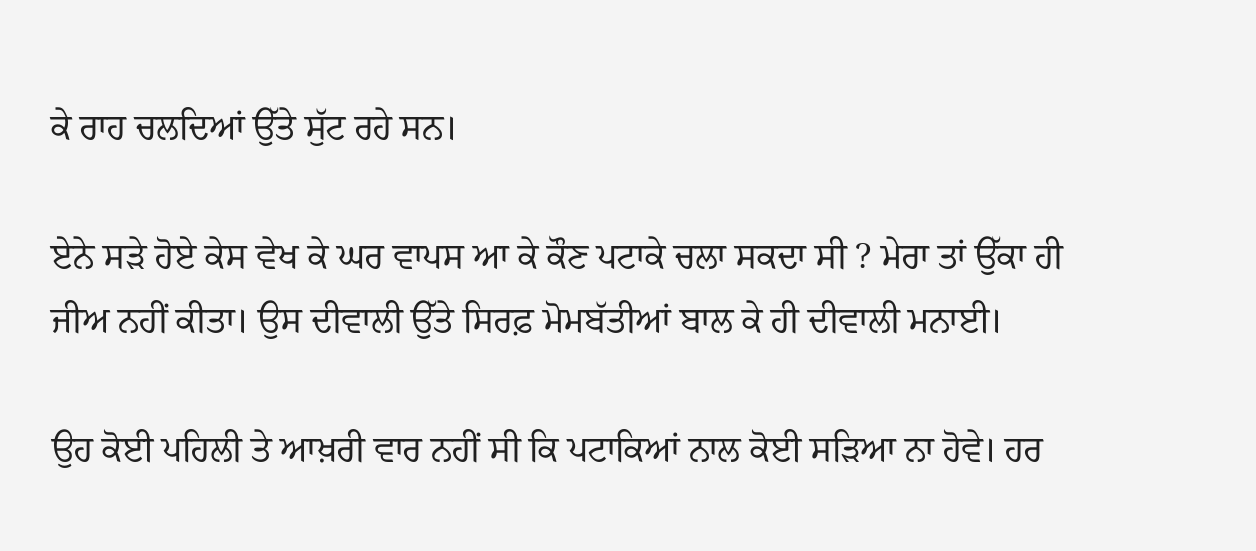ਕੇ ਰਾਹ ਚਲਦਿਆਂ ਉੱਤੇ ਸੁੱਟ ਰਹੇ ਸਨ।

ਏਨੇ ਸੜੇ ਹੋਏ ਕੇਸ ਵੇਖ ਕੇ ਘਰ ਵਾਪਸ ਆ ਕੇ ਕੌਣ ਪਟਾਕੇ ਚਲਾ ਸਕਦਾ ਸੀ ? ਮੇਰਾ ਤਾਂ ਉੱਕਾ ਹੀ ਜੀਅ ਨਹੀਂ ਕੀਤਾ। ਉਸ ਦੀਵਾਲੀ ਉੱਤੇ ਸਿਰਫ਼ ਮੋਮਬੱਤੀਆਂ ਬਾਲ ਕੇ ਹੀ ਦੀਵਾਲੀ ਮਨਾਈ।

ਉਹ ਕੋਈ ਪਹਿਲੀ ਤੇ ਆਖ਼ਰੀ ਵਾਰ ਨਹੀਂ ਸੀ ਕਿ ਪਟਾਕਿਆਂ ਨਾਲ ਕੋਈ ਸੜਿਆ ਨਾ ਹੋਵੇ। ਹਰ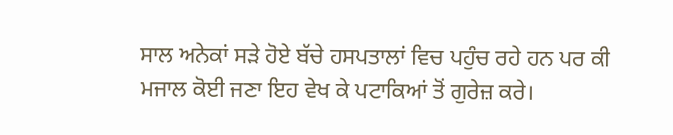ਸਾਲ ਅਨੇਕਾਂ ਸੜੇ ਹੋਏ ਬੱਚੇ ਹਸਪਤਾਲਾਂ ਵਿਚ ਪਹੁੰਚ ਰਹੇ ਹਨ ਪਰ ਕੀ ਮਜਾਲ ਕੋਈ ਜਣਾ ਇਹ ਵੇਖ ਕੇ ਪਟਾਕਿਆਂ ਤੋਂ ਗੁਰੇਜ਼ ਕਰੇ।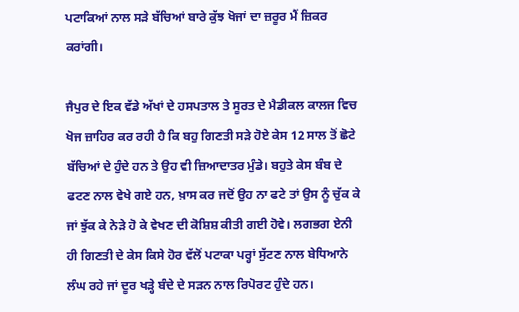ਪਟਾਕਿਆਂ ਨਾਲ ਸੜੇ ਬੱਚਿਆਂ ਬਾਰੇ ਕੁੱਝ ਖੋਜਾਂ ਦਾ ਜ਼ਰੂਰ ਮੈਂ ਜ਼ਿਕਰ ਕਰਾਂਗੀ।

ਜੈਪੁਰ ਦੇ ਇਕ ਵੱਡੇ ਅੱਖਾਂ ਦੇ ਹਸਪਤਾਲ ਤੇ ਸੂਰਤ ਦੇ ਮੈਡੀਕਲ ਕਾਲਜ ਵਿਚ ਖੋਜ ਜ਼ਾਹਿਰ ਕਰ ਰਹੀ ਹੈ ਕਿ ਬਹੁ ਗਿਣਤੀ ਸੜੇ ਹੋਏ ਕੇਸ 12 ਸਾਲ ਤੋਂ ਛੋਟੇ ਬੱਚਿਆਂ ਦੇ ਹੁੰਦੇ ਹਨ ਤੇ ਉਹ ਵੀ ਜ਼ਿਆਦਾਤਰ ਮੁੰਡੇ। ਬਹੁਤੇ ਕੇਸ ਬੰਬ ਦੇ ਫਟਣ ਨਾਲ ਵੇਖੇ ਗਏ ਹਨ, ਖ਼ਾਸ ਕਰ ਜਦੋਂ ਉਹ ਨਾ ਫਟੇ ਤਾਂ ਉਸ ਨੂੰ ਚੁੱਕ ਕੇ ਜਾਂ ਝੁੱਕ ਕੇ ਨੇੜੇ ਹੋ ਕੇ ਵੇਖਣ ਦੀ ਕੋਸ਼ਿਸ਼ ਕੀਤੀ ਗਈ ਹੋਵੇ। ਲਗਭਗ ਏਨੀ ਹੀ ਗਿਣਤੀ ਦੇ ਕੇਸ ਕਿਸੇ ਹੋਰ ਵੱਲੋਂ ਪਟਾਕਾ ਪਰ੍ਹਾਂ ਸੁੱਟਣ ਨਾਲ ਬੇਧਿਆਨੇ ਲੰਘ ਰਹੇ ਜਾਂ ਦੂਰ ਖੜ੍ਹੇ ਬੰਦੇ ਦੇ ਸੜਨ ਨਾਲ ਰਿਪੋਰਟ ਹੁੰਦੇ ਹਨ।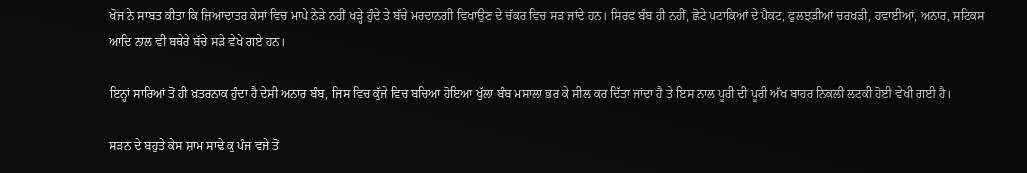ਖੋਜ ਨੇ ਸਾਬਤ ਕੀਤਾ ਕਿ ਜ਼ਿਆਦਾਤਰ ਕੇਸਾਂ ਵਿਚ ਮਾਪੇ ਨੇੜੇ ਨਹੀਂ ਖੜ੍ਹੇ ਹੁੰਦੇ ਤੇ ਬੱਚੇ ਮਰਦਾਨਗੀ ਵਿਖਾਉਣ ਦੇ ਚੱਕਰ ਵਿਚ ਸੜ ਜਾਂਦੇ ਹਨ। ਸਿਰਫ ਬੰਬ ਹੀ ਨਹੀਂ, ਛੋਟੇ ਪਟਾਕਿਆਂ ਦੇ ਪੈਕਟ, ਫੁਲਝੜੀਆਂ ਚਰਖੜੀ, ਹਵਾਈਆਂ, ਅਨਾਰ, ਸਟਿਕਸ ਆਦਿ ਨਾਲ ਵੀ ਬਥੇਰੇ ਬੱਚੇ ਸੜੇ ਵੇਖੇ ਗਏ ਹਨ।

ਇਨ੍ਹਾਂ ਸਾਰਿਆਂ ਤੋਂ ਹੀ ਖ਼ਤਰਨਾਕ ਹੁੰਦਾ ਹੈ ਦੇਸੀ ਅਨਾਰ ਬੰਬ, ਜਿਸ ਵਿਚ ਕੁੱਜੇ ਵਿਚ ਬਚਿਆ ਹੋਇਆ ਖੁੱਲਾ ਬੰਬ ਮਸਾਲਾ ਭਰ ਕੇ ਸੀਲ ਕਰ ਦਿੱਤਾ ਜਾਂਦਾ ਹੈ ਤੇ ਇਸ ਨਾਲ ਪੂਰੀ ਦੀ ਪੂਰੀ ਅੱਖ ਬਾਹਰ ਨਿਕਲੀ ਲਟਕੀ ਹੋਈ ਵੇਖੀ ਗਈ ਹੈ।

ਸੜਨ ਦੇ ਬਹੁਤੇ ਕੇਸ ਸ਼ਾਮ ਸਾਢੇ ਕੁ ਪੰਜ ਵਜੇ ਤੋਂ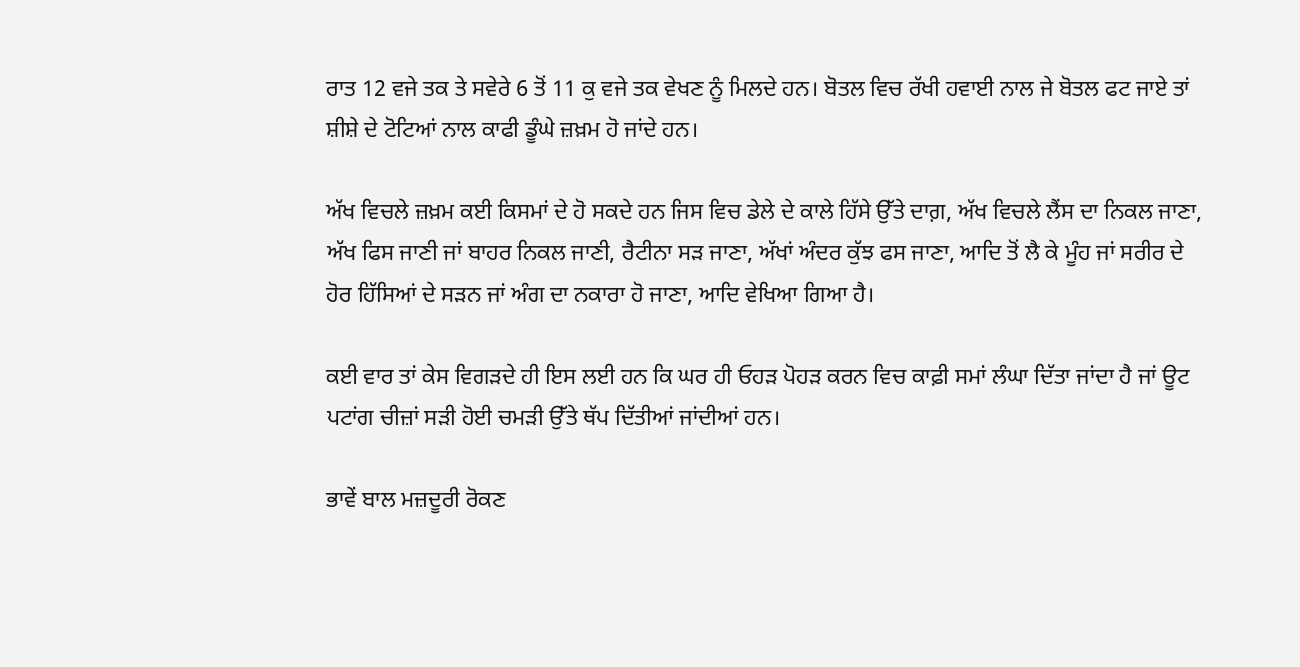ਰਾਤ 12 ਵਜੇ ਤਕ ਤੇ ਸਵੇਰੇ 6 ਤੋਂ 11 ਕੁ ਵਜੇ ਤਕ ਵੇਖਣ ਨੂੰ ਮਿਲਦੇ ਹਨ। ਬੋਤਲ ਵਿਚ ਰੱਖੀ ਹਵਾਈ ਨਾਲ ਜੇ ਬੋਤਲ ਫਟ ਜਾਏ ਤਾਂ ਸ਼ੀਸ਼ੇ ਦੇ ਟੋਟਿਆਂ ਨਾਲ ਕਾਫੀ ਡੂੰਘੇ ਜ਼ਖ਼ਮ ਹੋ ਜਾਂਦੇ ਹਨ।

ਅੱਖ ਵਿਚਲੇ ਜ਼ਖ਼ਮ ਕਈ ਕਿਸਮਾਂ ਦੇ ਹੋ ਸਕਦੇ ਹਨ ਜਿਸ ਵਿਚ ਡੇਲੇ ਦੇ ਕਾਲੇ ਹਿੱਸੇ ਉੱਤੇ ਦਾਗ਼, ਅੱਖ ਵਿਚਲੇ ਲੈਂਸ ਦਾ ਨਿਕਲ ਜਾਣਾ, ਅੱਖ ਫਿਸ ਜਾਣੀ ਜਾਂ ਬਾਹਰ ਨਿਕਲ ਜਾਣੀ, ਰੈਟੀਨਾ ਸੜ ਜਾਣਾ, ਅੱਖਾਂ ਅੰਦਰ ਕੁੱਝ ਫਸ ਜਾਣਾ, ਆਦਿ ਤੋਂ ਲੈ ਕੇ ਮੂੰਹ ਜਾਂ ਸਰੀਰ ਦੇ ਹੋਰ ਹਿੱਸਿਆਂ ਦੇ ਸੜਨ ਜਾਂ ਅੰਗ ਦਾ ਨਕਾਰਾ ਹੋ ਜਾਣਾ, ਆਦਿ ਵੇਖਿਆ ਗਿਆ ਹੈ।

ਕਈ ਵਾਰ ਤਾਂ ਕੇਸ ਵਿਗੜਦੇ ਹੀ ਇਸ ਲਈ ਹਨ ਕਿ ਘਰ ਹੀ ਓਹੜ ਪੋਹੜ ਕਰਨ ਵਿਚ ਕਾਫ਼ੀ ਸਮਾਂ ਲੰਘਾ ਦਿੱਤਾ ਜਾਂਦਾ ਹੈ ਜਾਂ ਊਟ ਪਟਾਂਗ ਚੀਜ਼ਾਂ ਸੜੀ ਹੋਈ ਚਮੜੀ ਉੱਤੇ ਥੱਪ ਦਿੱਤੀਆਂ ਜਾਂਦੀਆਂ ਹਨ।

ਭਾਵੇਂ ਬਾਲ ਮਜ਼ਦੂਰੀ ਰੋਕਣ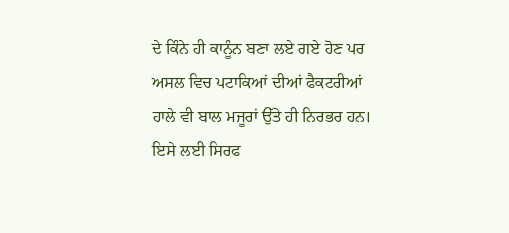ਦੇ ਕਿੰਨੇ ਹੀ ਕਾਨੂੰਨ ਬਣਾ ਲਏ ਗਏ ਹੋਣ ਪਰ ਅਸਲ ਵਿਚ ਪਟਾਕਿਆਂ ਦੀਆਂ ਫੈਕਟਰੀਆਂ ਹਾਲੇ ਵੀ ਬਾਲ ਮਜੂਰਾਂ ਉੱਤੇ ਹੀ ਨਿਰਭਰ ਹਨ। ਇਸੇ ਲਈ ਸਿਰਫ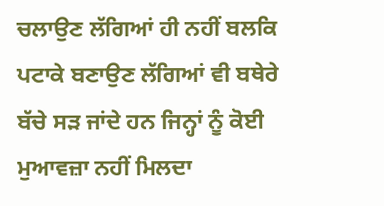ਚਲਾਉਣ ਲੱਗਿਆਂ ਹੀ ਨਹੀਂ ਬਲਕਿ ਪਟਾਕੇ ਬਣਾਉਣ ਲੱਗਿਆਂ ਵੀ ਬਥੇਰੇ ਬੱਚੇ ਸੜ ਜਾਂਦੇ ਹਨ ਜਿਨ੍ਹਾਂ ਨੂੰ ਕੋਈ ਮੁਆਵਜ਼ਾ ਨਹੀਂ ਮਿਲਦਾ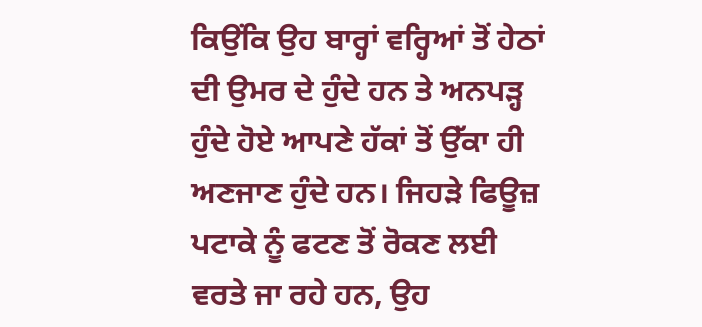ਕਿਉਂਕਿ ਉਹ ਬਾਰ੍ਹਾਂ ਵਰ੍ਹਿਆਂ ਤੋਂ ਹੇਠਾਂ ਦੀ ਉਮਰ ਦੇ ਹੁੰਦੇ ਹਨ ਤੇ ਅਨਪੜ੍ਹ ਹੁੰਦੇ ਹੋਏ ਆਪਣੇ ਹੱਕਾਂ ਤੋਂ ਉੱਕਾ ਹੀ ਅਣਜਾਣ ਹੁੰਦੇ ਹਨ। ਜਿਹੜੇ ਫਿਊਜ਼ ਪਟਾਕੇ ਨੂੰ ਫਟਣ ਤੋਂ ਰੋਕਣ ਲਈ ਵਰਤੇ ਜਾ ਰਹੇ ਹਨ, ਉਹ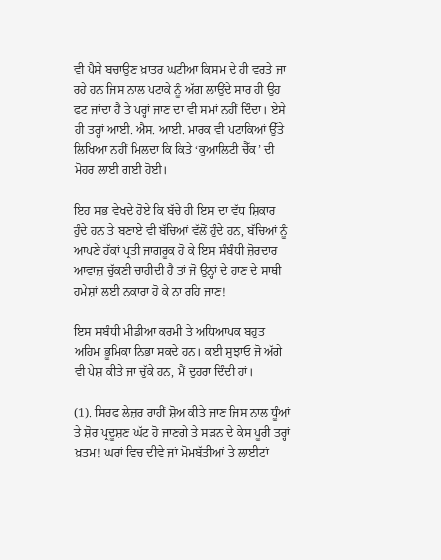ਵੀ ਪੈਸੇ ਬਚਾਉਣ ਖ਼ਾਤਰ ਘਟੀਆ ਕਿਸਮ ਦੇ ਹੀ ਵਰਤੇ ਜਾ ਰਹੇ ਹਨ ਜਿਸ ਨਾਲ ਪਟਾਕੇ ਨੂੰ ਅੱਗ ਲਾਉਂਦੇ ਸਾਰ ਹੀ ਉਹ ਫਟ ਜਾਂਦਾ ਹੈ ਤੇ ਪਰ੍ਹਾਂ ਜਾਣ ਦਾ ਵੀ ਸਮਾਂ ਨਹੀਂ ਦਿੰਦਾ। ਏਸੇ ਹੀ ਤਰ੍ਹਾਂ ਆਈ. ਐਸ. ਆਈ. ਮਾਰਕ ਵੀ ਪਟਾਕਿਆਂ ਉੱਤੇ ਲਿਖਿਆ ਨਹੀਂ ਮਿਲਦਾ ਕਿ ਕਿਤੇ ‘ਕੁਆਲਿਟੀ ਚੈੱਕ’ ਦੀ ਮੋਹਰ ਲਾਈ ਗਈ ਹੋਈ।

ਇਹ ਸਭ ਵੇਖਦੇ ਹੋਏ ਕਿ ਬੱਚੇ ਹੀ ਇਸ ਦਾ ਵੱਧ ਸ਼ਿਕਾਰ ਹੁੰਦੇ ਹਨ ਤੇ ਬਣਾਏ ਵੀ ਬੱਚਿਆਂ ਵੱਲੋਂ ਹੁੰਦੇ ਹਨ, ਬੱਚਿਆਂ ਨੂੰ ਆਪਣੇ ਹੱਕਾਂ ਪ੍ਰਤੀ ਜਾਗਰੂਕ ਹੋ ਕੇ ਇਸ ਸੰਬੰਧੀ ਜ਼ੋਰਦਾਰ ਆਵਾਜ਼ ਚੁੱਕਣੀ ਚਾਹੀਦੀ ਹੈ ਤਾਂ ਜੋ ਉਨ੍ਹਾਂ ਦੇ ਹਾਣ ਦੇ ਸਾਥੀ ਹਮੇਸ਼ਾਂ ਲਈ ਨਕਾਰਾ ਹੋ ਕੇ ਨਾ ਰਹਿ ਜਾਣ!

ਇਸ ਸਬੰਧੀ ਮੀਡੀਆ ਕਰਮੀ ਤੇ ਅਧਿਆਪਕ ਬਹੁਤ ਅਹਿਮ ਭੂਮਿਕਾ ਨਿਭਾ ਸਕਦੇ ਹਨ। ਕਈ ਸੁਝਾਓ ਜੋ ਅੱਗੇ ਵੀ ਪੇਸ਼ ਕੀਤੇ ਜਾ ਚੁੱਕੇ ਹਨ, ਮੈਂ ਦੁਹਰਾ ਦਿੰਦੀ ਹਾਂ।

(1). ਸਿਰਫ ਲੇਜ਼ਰ ਰਾਹੀਂ ਸ਼ੋਅ ਕੀਤੇ ਜਾਣ ਜਿਸ ਨਾਲ ਧੂੰਆਂ ਤੇ ਸ਼ੋਰ ਪ੍ਰਦੂਸ਼ਣ ਘੱਟ ਹੋ ਜਾਣਗੇ ਤੇ ਸੜਨ ਦੇ ਕੇਸ ਪੂਰੀ ਤਰ੍ਹਾਂ ਖ਼ਤਮ! ਘਰਾਂ ਵਿਚ ਦੀਵੇ ਜਾਂ ਮੋਮਬੱਤੀਆਂ ਤੇ ਲਾਈਟਾਂ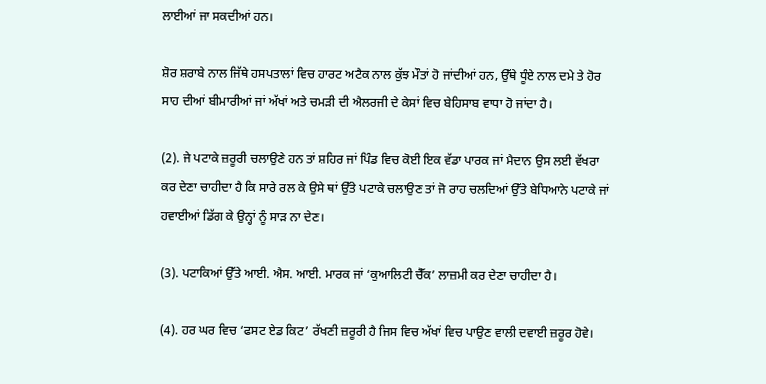ਲਾਈਆਂ ਜਾ ਸਕਦੀਆਂ ਹਨ।

ਸ਼ੋਰ ਸ਼ਰਾਬੇ ਨਾਲ ਜਿੱਥੇ ਹਸਪਤਾਲਾਂ ਵਿਚ ਹਾਰਟ ਅਟੈਕ ਨਾਲ ਕੁੱਝ ਮੌਤਾਂ ਹੋ ਜਾਂਦੀਆਂ ਹਨ, ਉੱਥੇ ਧੂੰਏ ਨਾਲ ਦਮੇ ਤੇ ਹੋਰ ਸਾਹ ਦੀਆਂ ਬੀਮਾਰੀਆਂ ਜਾਂ ਅੱਖਾਂ ਅਤੇ ਚਮੜੀ ਦੀ ਐਲਰਜੀ ਦੇ ਕੇਸਾਂ ਵਿਚ ਬੇਹਿਸਾਬ ਵਾਧਾ ਹੋ ਜਾਂਦਾ ਹੈ।

(2). ਜੇ ਪਟਾਕੇ ਜ਼ਰੂਰੀ ਚਲਾਉਣੇ ਹਨ ਤਾਂ ਸ਼ਹਿਰ ਜਾਂ ਪਿੰਡ ਵਿਚ ਕੋਈ ਇਕ ਵੱਡਾ ਪਾਰਕ ਜਾਂ ਮੈਦਾਨ ਉਸ ਲਈ ਵੱਖਰਾ ਕਰ ਦੇਣਾ ਚਾਹੀਦਾ ਹੈ ਕਿ ਸਾਰੇ ਰਲ ਕੇ ਉਸੇ ਥਾਂ ਉੱਤੇ ਪਟਾਕੇ ਚਲਾਉਣ ਤਾਂ ਜੋ ਰਾਹ ਚਲਦਿਆਂ ਉੱਤੇ ਬੇਧਿਆਨੇ ਪਟਾਕੇ ਜਾਂ ਹਵਾਈਆਂ ਡਿੱਗ ਕੇ ਉਨ੍ਹਾਂ ਨੂੰ ਸਾੜ ਨਾ ਦੇਣ।

(3). ਪਟਾਕਿਆਂ ਉੱਤੇ ਆਈ. ਐਸ. ਆਈ. ਮਾਰਕ ਜਾਂ ‘ਕੁਆਲਿਟੀ ਚੈੱਕ’ ਲਾਜ਼ਮੀ ਕਰ ਦੇਣਾ ਚਾਹੀਦਾ ਹੈ।

(4). ਹਰ ਘਰ ਵਿਚ ‘ਫਸਟ ਏਡ ਕਿਟ’ ਰੱਖਣੀ ਜ਼ਰੂਰੀ ਹੈ ਜਿਸ ਵਿਚ ਅੱਖਾਂ ਵਿਚ ਪਾਉਣ ਵਾਲੀ ਦਵਾਈ ਜ਼ਰੂਰ ਹੋਵੇ।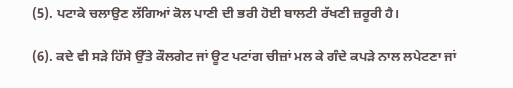(5). ਪਟਾਕੇ ਚਲਾਉਣ ਲੱਗਿਆਂ ਕੋਲ ਪਾਣੀ ਦੀ ਭਰੀ ਹੋਈ ਬਾਲਟੀ ਰੱਖਣੀ ਜ਼ਰੂਰੀ ਹੈ।

(6). ਕਦੇ ਵੀ ਸੜੇ ਹਿੱਸੇ ਉੱਤੇ ਕੌਲਗੇਟ ਜਾਂ ਊਟ ਪਟਾਂਗ ਚੀਜ਼ਾਂ ਮਲ ਕੇ ਗੰਦੇ ਕਪੜੇ ਨਾਲ ਲਪੇਟਣਾ ਜਾਂ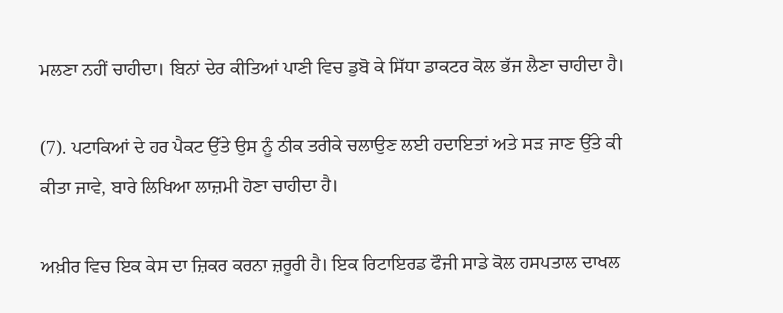ਮਲਣਾ ਨਹੀਂ ਚਾਹੀਦਾ। ਬਿਨਾਂ ਦੇਰ ਕੀਤਿਆਂ ਪਾਣੀ ਵਿਚ ਡੁਬੋ ਕੇ ਸਿੱਧਾ ਡਾਕਟਰ ਕੋਲ ਭੱਜ ਲੈਣਾ ਚਾਹੀਦਾ ਹੈ।

(7). ਪਟਾਕਿਆਂ ਦੇ ਹਰ ਪੈਕਟ ਉੱਤੇ ਉਸ ਨੂੰ ਠੀਕ ਤਰੀਕੇ ਚਲਾਉਣ ਲਈ ਹਦਾਇਤਾਂ ਅਤੇ ਸੜ ਜਾਣ ਉੱਤੇ ਕੀ ਕੀਤਾ ਜਾਵੇ, ਬਾਰੇ ਲਿਖਿਆ ਲਾਜ਼ਮੀ ਹੋਣਾ ਚਾਹੀਦਾ ਹੈ।

ਅਖ਼ੀਰ ਵਿਚ ਇਕ ਕੇਸ ਦਾ ਜ਼ਿਕਰ ਕਰਨਾ ਜ਼ਰੂਰੀ ਹੈ। ਇਕ ਰਿਟਾਇਰਡ ਫੌਜੀ ਸਾਡੇ ਕੋਲ ਹਸਪਤਾਲ ਦਾਖਲ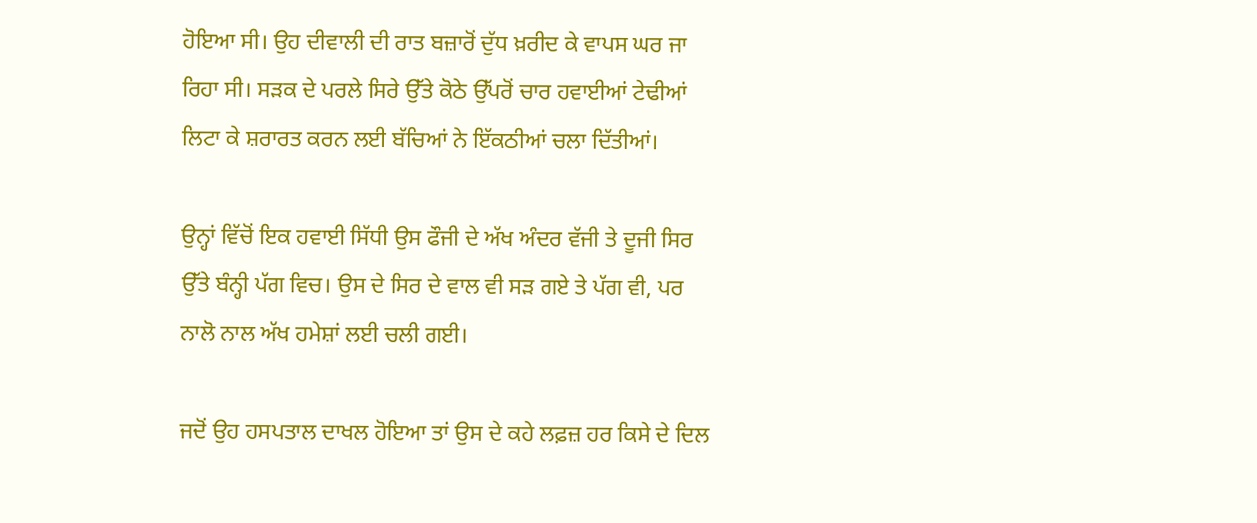ਹੋਇਆ ਸੀ। ਉਹ ਦੀਵਾਲੀ ਦੀ ਰਾਤ ਬਜ਼ਾਰੋਂ ਦੁੱਧ ਖ਼ਰੀਦ ਕੇ ਵਾਪਸ ਘਰ ਜਾ ਰਿਹਾ ਸੀ। ਸੜਕ ਦੇ ਪਰਲੇ ਸਿਰੇ ਉੱਤੇ ਕੋਠੇ ਉੱਪਰੋਂ ਚਾਰ ਹਵਾਈਆਂ ਟੇਢੀਆਂ ਲਿਟਾ ਕੇ ਸ਼ਰਾਰਤ ਕਰਨ ਲਈ ਬੱਚਿਆਂ ਨੇ ਇੱਕਠੀਆਂ ਚਲਾ ਦਿੱਤੀਆਂ।

ਉਨ੍ਹਾਂ ਵਿੱਚੋਂ ਇਕ ਹਵਾਈ ਸਿੱਧੀ ਉਸ ਫੌਜੀ ਦੇ ਅੱਖ ਅੰਦਰ ਵੱਜੀ ਤੇ ਦੂਜੀ ਸਿਰ ਉੱਤੇ ਬੰਨ੍ਹੀ ਪੱਗ ਵਿਚ। ਉਸ ਦੇ ਸਿਰ ਦੇ ਵਾਲ ਵੀ ਸੜ ਗਏ ਤੇ ਪੱਗ ਵੀ, ਪਰ ਨਾਲੋ ਨਾਲ ਅੱਖ ਹਮੇਸ਼ਾਂ ਲਈ ਚਲੀ ਗਈ।

ਜਦੋਂ ਉਹ ਹਸਪਤਾਲ ਦਾਖਲ ਹੋਇਆ ਤਾਂ ਉਸ ਦੇ ਕਹੇ ਲਫ਼ਜ਼ ਹਰ ਕਿਸੇ ਦੇ ਦਿਲ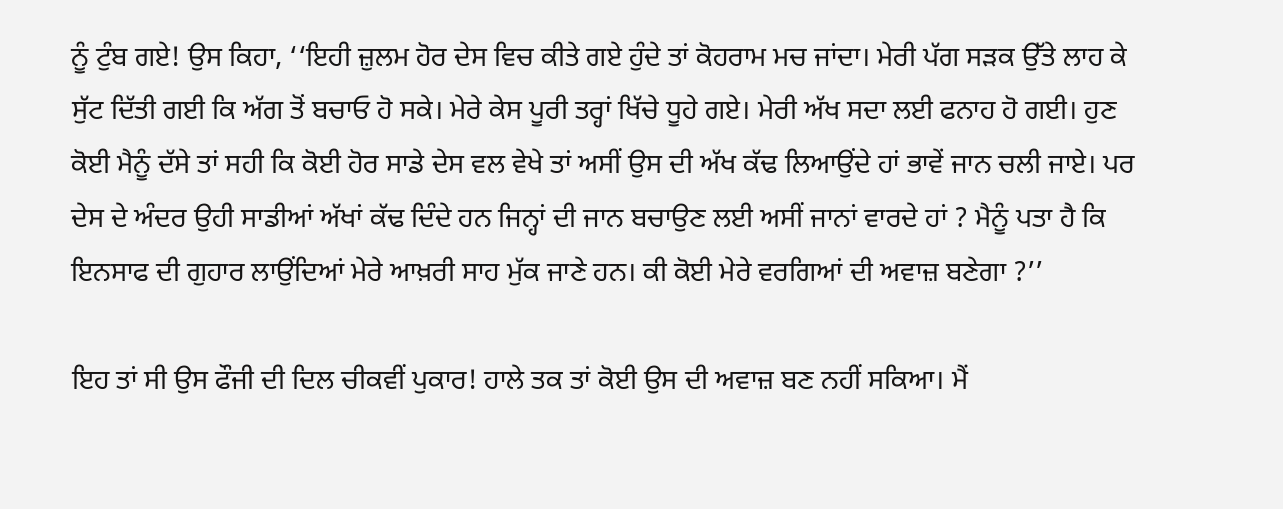ਨੂੰ ਟੁੰਬ ਗਏ! ਉਸ ਕਿਹਾ, ‘‘ਇਹੀ ਜ਼ੁਲਮ ਹੋਰ ਦੇਸ ਵਿਚ ਕੀਤੇ ਗਏ ਹੁੰਦੇ ਤਾਂ ਕੋਹਰਾਮ ਮਚ ਜਾਂਦਾ। ਮੇਰੀ ਪੱਗ ਸੜਕ ਉੱਤੇ ਲਾਹ ਕੇ ਸੁੱਟ ਦਿੱਤੀ ਗਈ ਕਿ ਅੱਗ ਤੋਂ ਬਚਾਓ ਹੋ ਸਕੇ। ਮੇਰੇ ਕੇਸ ਪੂਰੀ ਤਰ੍ਹਾਂ ਖਿੱਚੇ ਧੂਹੇ ਗਏ। ਮੇਰੀ ਅੱਖ ਸਦਾ ਲਈ ਫਨਾਹ ਹੋ ਗਈ। ਹੁਣ ਕੋਈ ਮੈਨੂੰ ਦੱਸੇ ਤਾਂ ਸਹੀ ਕਿ ਕੋਈ ਹੋਰ ਸਾਡੇ ਦੇਸ ਵਲ ਵੇਖੇ ਤਾਂ ਅਸੀਂ ਉਸ ਦੀ ਅੱਖ ਕੱਢ ਲਿਆਉਂਦੇ ਹਾਂ ਭਾਵੇਂ ਜਾਨ ਚਲੀ ਜਾਏ। ਪਰ ਦੇਸ ਦੇ ਅੰਦਰ ਉਹੀ ਸਾਡੀਆਂ ਅੱਖਾਂ ਕੱਢ ਦਿੰਦੇ ਹਨ ਜਿਨ੍ਹਾਂ ਦੀ ਜਾਨ ਬਚਾਉਣ ਲਈ ਅਸੀਂ ਜਾਨਾਂ ਵਾਰਦੇ ਹਾਂ ? ਮੈਨੂੰ ਪਤਾ ਹੈ ਕਿ ਇਨਸਾਫ ਦੀ ਗੁਹਾਰ ਲਾਉਂਦਿਆਂ ਮੇਰੇ ਆਖ਼ਰੀ ਸਾਹ ਮੁੱਕ ਜਾਣੇ ਹਨ। ਕੀ ਕੋਈ ਮੇਰੇ ਵਰਗਿਆਂ ਦੀ ਅਵਾਜ਼ ਬਣੇਗਾ ?’’

ਇਹ ਤਾਂ ਸੀ ਉਸ ਫੌਜੀ ਦੀ ਦਿਲ ਚੀਕਵੀਂ ਪੁਕਾਰ! ਹਾਲੇ ਤਕ ਤਾਂ ਕੋਈ ਉਸ ਦੀ ਅਵਾਜ਼ ਬਣ ਨਹੀਂ ਸਕਿਆ। ਮੈਂ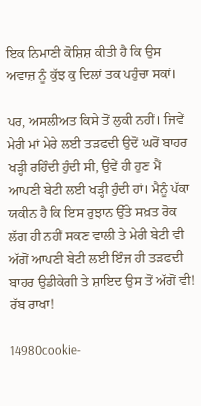ਇਕ ਨਿਮਾਣੀ ਕੋਸ਼ਿਸ਼ ਕੀਤੀ ਹੈ ਕਿ ਉਸ ਅਵਾਜ਼ ਨੂੰ ਕੁੱਝ ਕੁ ਦਿਲਾਂ ਤਕ ਪਹੁੰਚਾ ਸਕਾਂ।

ਪਰ, ਅਸਲੀਅਤ ਕਿਸੇ ਤੋਂ ਲੁਕੀ ਨਹੀਂ। ਜਿਵੇਂ ਮੇਰੀ ਮਾਂ ਮੇਰੇ ਲਈ ਤੜਫਦੀ ਉਦੋਂ ਘਰੋਂ ਬਾਹਰ ਖੜ੍ਹੀ ਰਹਿੰਦੀ ਹੁੰਦੀ ਸੀ, ਉਵੇਂ ਹੀ ਹੁਣ ਮੈਂ ਆਪਣੀ ਬੇਟੀ ਲਈ ਖੜ੍ਹੀ ਹੁੰਦੀ ਹਾਂ। ਮੈਨੂੰ ਪੱਕਾ ਯਕੀਨ ਹੈ ਕਿ ਇਸ ਰੁਝਾਨ ਉੱਤੇ ਸਖ਼ਤ ਰੋਕ ਲੱਗ ਹੀ ਨਹੀਂ ਸਕਣ ਵਾਲੀ ਤੇ ਮੇਰੀ ਬੇਟੀ ਵੀ ਅੱਗੋਂ ਆਪਣੀ ਬੇਟੀ ਲਈ ਇੰਜ ਹੀ ਤੜਫਦੀ ਬਾਹਰ ਉਡੀਕੇਗੀ ਤੇ ਸ਼ਾਇਦ ਉਸ ਤੋਂ ਅੱਗੋਂ ਵੀ! ਰੱਬ ਰਾਖਾ!

14980cookie-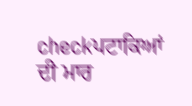checkਪਟਾਕਿਆਂ ਦੀ ਮਾਰ